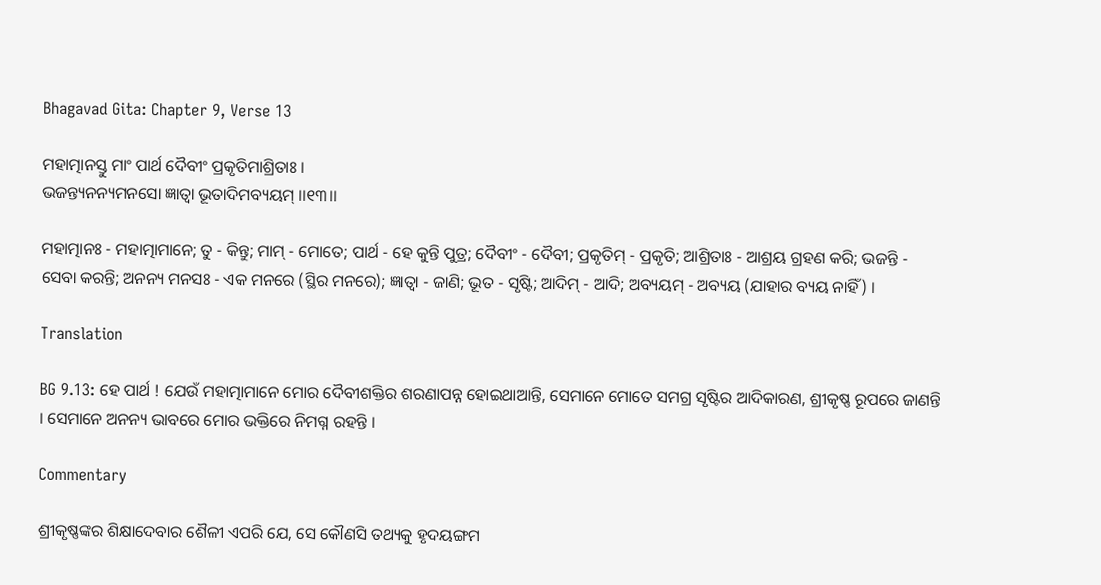Bhagavad Gita: Chapter 9, Verse 13

ମହାତ୍ମାନସ୍ତୁ ମାଂ ପାର୍ଥ ଦୈବୀଂ ପ୍ରକୃତିମାଶ୍ରିତାଃ ।
ଭଜନ୍ତ୍ୟନନ୍ୟମନସୋ ଜ୍ଞାତ୍ୱା ଭୂତାଦିମବ୍ୟୟମ୍ ।।୧୩।।

ମହାତ୍ମାନଃ - ମହାତ୍ମାମାନେ; ତୁ - କିନ୍ତୁ; ମାମ୍ - ମୋତେ; ପାର୍ଥ - ହେ କୁନ୍ତି ପୁତ୍ର; ଦୈବୀଂ - ଦୈବୀ; ପ୍ରକୃତିମ୍ - ପ୍ରକୃତି; ଆଶ୍ରିତାଃ - ଆଶ୍ରୟ ଗ୍ରହଣ କରି; ଭଜନ୍ତି - ସେବା କରନ୍ତି; ଅନନ୍ୟ ମନସଃ - ଏକ ମନରେ (ସ୍ଥିର ମନରେ); ଜ୍ଞାତ୍ୱା - ଜାଣି; ଭୂତ - ସୃଷ୍ଟି; ଆଦିମ୍ - ଆଦି; ଅବ୍ୟୟମ୍ - ଅବ୍ୟୟ (ଯାହାର ବ୍ୟୟ ନାହିଁ) ।

Translation

BG 9.13: ହେ ପାର୍ଥ ! ଯେଉଁ ମହାତ୍ମାମାନେ ମୋର ଦୈବୀଶକ୍ତିର ଶରଣାପନ୍ନ ହୋଇଥାଆନ୍ତି, ସେମାନେ ମୋତେ ସମଗ୍ର ସୃଷ୍ଟିର ଆଦିକାରଣ, ଶ୍ରୀକୃଷ୍ଣ ରୂପରେ ଜାଣନ୍ତି । ସେମାନେ ଅନନ୍ୟ ଭାବରେ ମୋର ଭକ୍ତିରେ ନିମଗ୍ନ ରହନ୍ତି ।

Commentary

ଶ୍ରୀକୃଷ୍ଣଙ୍କର ଶିକ୍ଷାଦେବାର ଶୈଳୀ ଏପରି ଯେ, ସେ କୌଣସି ତଥ୍ୟକୁ ହୃଦୟଙ୍ଗମ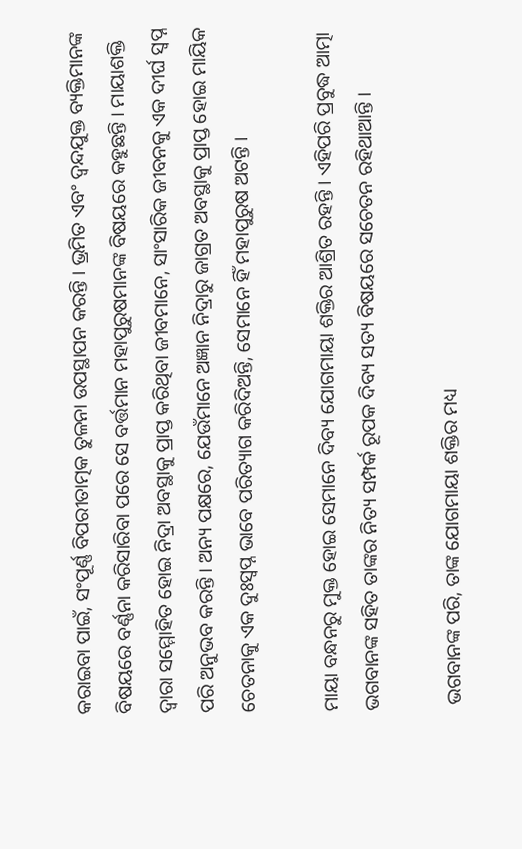କରାଇବା ପାଇଁ, ସଂପୂର୍ଣ୍ଣ ବିପରୀତାତ୍ମକ ତୁଳନା ଉପସ୍ଥାପନ କରନ୍ତି । ଭ୍ରମିତ ଏବଂ ଦ୍ୱନ୍ଦଯୁକ୍ତ ବ୍ୟକ୍ତିମାନଙ୍କ ବିଷୟରେ ବର୍ଣ୍ଣନା କରିସାରିବା ପରେ ସେ ବର୍ତ୍ତମାନ ମହାପୁରୁଷମାନଙ୍କ ବିଷୟରେ କହୁଛନ୍ତି । ମାୟାଶକ୍ତି ଦ୍ୱାରା ସମ୍ମୋହିତ ହୋଇ ନିଦ୍ରା ଅବସ୍ଥାକୁ ପ୍ରାପ୍ତ କରିଥିବା ଜୀବମାନେ, ସାଂସାରିକ ଜୀବନକୁ ଏକ ଦୀର୍ଘ ସ୍ୱପ୍ନ ପରି ଅନୁଭବ କରନ୍ତି । ଅନ୍ୟ ପକ୍ଷରେ, ଯେଉଁମାନେ ଅଜ୍ଞାନ ନିଦ୍ରାରୁ ଜାଗ୍ରତ ଅବସ୍ଥାକୁ ପ୍ରାପ୍ତ ହୋଇ ମାୟିକ ଚେତନାକୁ ଏକ ଦୁଃସ୍ୱପ୍ନ ଭାବେ ପରିତ୍ୟାଗ କରିଦିଅନ୍ତି, ସେମାନେ ହିଁ ମହାପୁରୁଷ ଅଟନ୍ତି ।

ମାୟା ବନ୍ଧନରୁ ମୁକ୍ତ ହୋଇ ସେମାନେ ଦିବ୍ୟ ଯୋଗମାୟା ଶକ୍ତିର ଆଶ୍ରିତ ରହନ୍ତି । ଏହିପରି ପ୍ରବୁଦ୍ଧ ଆତ୍ମା ଭଗବାନଙ୍କ ସହିତ ତାଙ୍କର ନିତ୍ୟ ସମ୍ପର୍କ ରୂପକ ଦିବ୍ୟ ସତ୍ୟ ବିଷୟରେ ସଚେତନ ରହିଥାଆନ୍ତି ।

 ଭଗବାନଙ୍କ ପରି, ତାଙ୍କ ଯୋଗମାୟା ଶକ୍ତିର ମଧ୍ୟ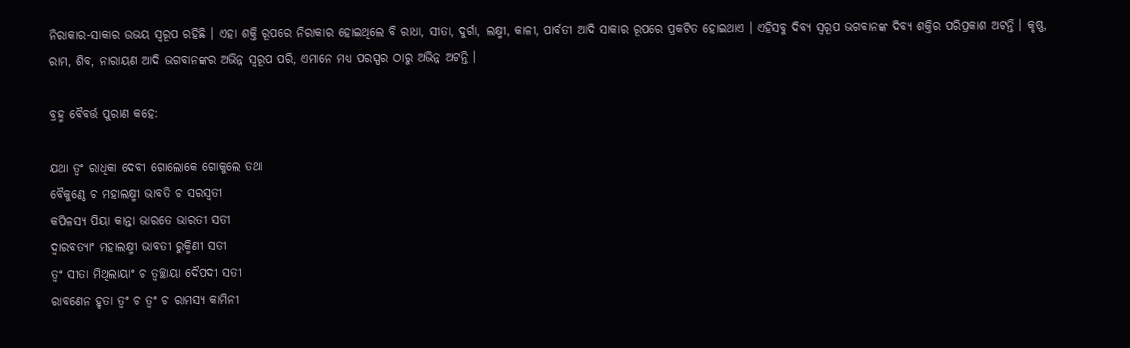ନିରାକାର-ସାକାର ଉଭୟ ସ୍ୱରୂପ ରହିଛି । ଏହା ଶକ୍ତି ରୂପରେ ନିରାକାର ହୋଇଥିଲେ ବି ରାଧା, ସୀତା, ଦୁର୍ଗା, ଲକ୍ଷ୍ମୀ, କାଳୀ, ପାର୍ବତୀ ଆଦି ସାକାର ରୂପରେ ପ୍ରକଟିତ ହୋଇଥାଏ । ଏହିସବୁ ଦିବ୍ୟ ସ୍ୱରୂପ ଭଗବାନଙ୍କ ଦିବ୍ୟ ଶକ୍ତିର ପରିପ୍ରକାଶ ଅଟନ୍ତି । କୃଷ୍ଣ, ରାମ, ଶିବ, ନାରାୟଣ ଆଦି ଭଗବାନଙ୍କର ଅଭିନ୍ନ ସ୍ୱରୂପ ପରି, ଏମାନେ ମଧ୍ୟ ପରସ୍ପର ଠାରୁ ଅଭିନ୍ନ ଅଟନ୍ତି ।

ବ୍ରହ୍ମ ବୈବର୍ତ୍ତ ପୁରାଣ କହେ:

ଯଥା ତ୍ୱଂ ରାଧିକା ଦେବୀ ଗୋଲୋକେ ଗୋକୁଲେ ତଥା
ବୈକୁଣ୍ଠେ ଚ ମହାଲକ୍ଷ୍ମୀ ଭାବତି ଚ ସରସ୍ୱତୀ
କପିଳସ୍ୟ ପିୟା କାନ୍ତା ଭାରତେ ଭାରତୀ ସତୀ
ଦ୍ୱାରବତ୍ୟାଂ ମହାଲକ୍ଷ୍ମୀ ଭାବତୀ ରୁକ୍ମିଣୀ ସତୀ
ତ୍ୱଂ ସୀତା ମିଥିଲାୟାଂ ଚ ତ୍ୱଚ୍ଛାୟା ଦୈପଦୀ ସତୀ
ରାବଣେନ ହୃତା ତ୍ୱଂ ଚ ତ୍ୱଂ ଚ ରାମସ୍ୟ କାମିନୀ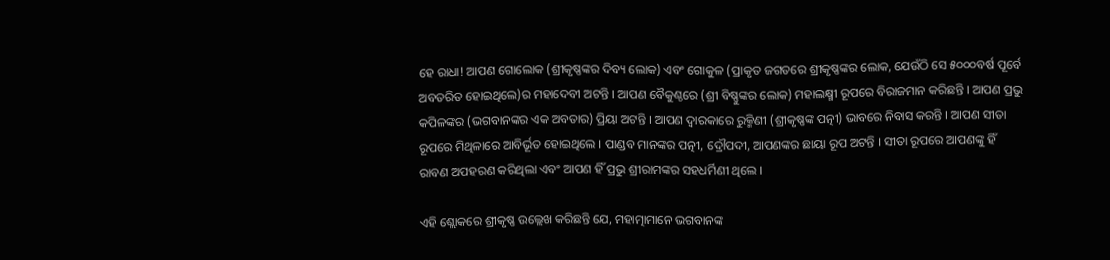ହେ ରାଧା! ଆପଣ ଗୋଲୋକ (ଶ୍ରୀକୃଷ୍ଣଙ୍କର ଦିବ୍ୟ ଲୋକ) ଏବଂ ଗୋକୁଳ (ପ୍ରାକୃତ ଜଗତରେ ଶ୍ରୀକୃଷ୍ଣଙ୍କର ଲୋକ, ଯେଉଁଠି ସେ ୫୦୦୦ବର୍ଷ ପୂର୍ବେ ଅବତରିତ ହୋଇଥିଲେ)ର ମହାଦେବୀ ଅଟନ୍ତି । ଆପଣ ବୈକୁଣ୍ଠରେ (ଶ୍ରୀ ବିଷ୍ଣୁଙ୍କର ଲୋକ) ମହାଲକ୍ଷ୍ମୀ ରୂପରେ ବିରାଜମାନ କରିଛନ୍ତି । ଆପଣ ପ୍ରଭୁ କପିଳଙ୍କର (ଭଗବାନଙ୍କର ଏକ ଅବତାର) ପ୍ରିୟା ଅଟନ୍ତି । ଆପଣ ଦ୍ୱାରକାରେ ରୁକ୍ମିଣୀ (ଶ୍ରୀକୃଷ୍ଣଙ୍କ ପତ୍ନୀ) ଭାବରେ ନିବାସ କରନ୍ତି । ଆପଣ ସୀତା ରୂପରେ ମିଥିଳାରେ ଆବିର୍ଭୂତ ହୋଇଥିଲେ । ପାଣ୍ଡବ ମାନଙ୍କର ପତ୍ନୀ, ଦ୍ରୌପଦୀ, ଆପଣଙ୍କର ଛାୟା ରୂପ ଅଟନ୍ତି । ସୀତା ରୂପରେ ଆପଣଙ୍କୁ ହିଁ ରାବଣ ଅପହରଣ କରିଥିଲା ଏବଂ ଆପଣ ହିଁ ପ୍ରଭୁ ଶ୍ରୀରାମଙ୍କର ସହଧର୍ମିଣୀ ଥିଲେ ।

ଏହି ଶ୍ଲୋକରେ ଶ୍ରୀକୃଷ୍ଣ ଉଲ୍ଲେଖ କରିଛନ୍ତି ଯେ, ମହାତ୍ମାମାନେ ଭଗବାନଙ୍କ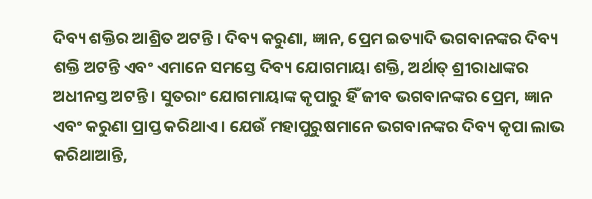ଦିବ୍ୟ ଶକ୍ତିର ଆଶ୍ରିତ ଅଟନ୍ତି । ଦିବ୍ୟ କରୁଣା, ଜ୍ଞାନ, ପ୍ରେମ ଇତ୍ୟାଦି ଭଗବାନଙ୍କର ଦିବ୍ୟ ଶକ୍ତି ଅଟନ୍ତି ଏବଂ ଏମାନେ ସମସ୍ତେ ଦିବ୍ୟ ଯୋଗମାୟା ଶକ୍ତି, ଅର୍ଥାତ୍ ଶ୍ରୀରାଧାଙ୍କର ଅଧୀନସ୍ତ ଅଟନ୍ତି । ସୁତରାଂ ଯୋଗମାୟାଙ୍କ କୃପାରୁ ହିଁ ଜୀବ ଭଗବାନଙ୍କର ପ୍ରେମ, ଜ୍ଞାନ ଏବଂ କରୁଣା ପ୍ରାପ୍ତ କରିଥାଏ । ଯେଉଁ ମହାପୁରୁଷମାନେ ଭଗବାନଙ୍କର ଦିବ୍ୟ କୃପା ଲାଭ କରିଥାଆନ୍ତି,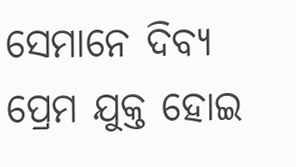ସେମାନେ ଦିବ୍ୟ ପ୍ରେମ ଯୁକ୍ତ ହୋଇ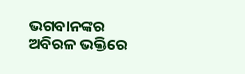ଭଗବାନଙ୍କର ଅବିରଳ ଭକ୍ତିରେ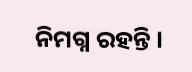ନିମଗ୍ନ ରହନ୍ତି ।